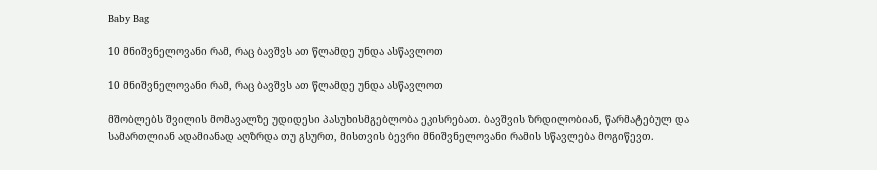Baby Bag

10 მნიშვნელოვანი რამ, რაც ბავშვს ათ წლამდე უნდა ასწავლოთ

10 მნიშვნელოვანი რამ, რაც ბავშვს ათ წლამდე უნდა ასწავლოთ

მშობლებს შვილის მომავალზე უდიდესი პასუხისმგებლობა ეკისრებათ. ბავშვის ზრდილობიან, წარმატებულ და სამართლიან ადამიანად აღზრდა თუ გსურთ, მისთვის ბევრი მნიშვნელოვანი რამის სწავლება მოგიწევთ.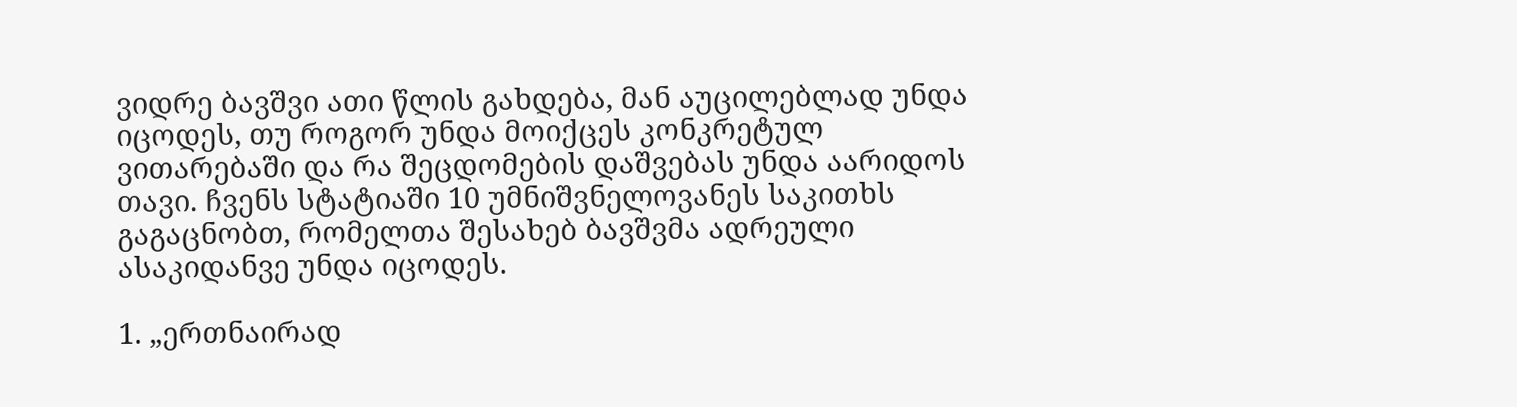ვიდრე ბავშვი ათი წლის გახდება, მან აუცილებლად უნდა იცოდეს, თუ როგორ უნდა მოიქცეს კონკრეტულ ვითარებაში და რა შეცდომების დაშვებას უნდა აარიდოს თავი. ჩვენს სტატიაში 10 უმნიშვნელოვანეს საკითხს გაგაცნობთ, რომელთა შესახებ ბავშვმა ადრეული ასაკიდანვე უნდა იცოდეს.

1. „ერთნაირად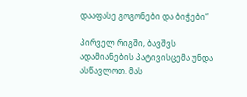დააფასე გოგონები და ბიჭები“

პირველ რიგში, ბავშვს ადამიანების პატივისცემა უნდა ასწავლოთ. მას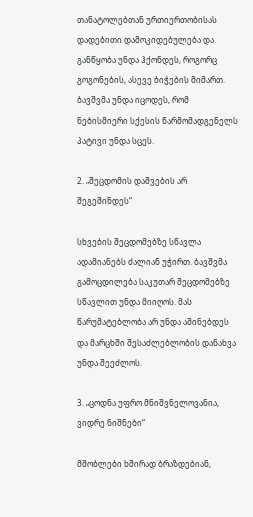თანატოლებთან ურთიერთობისას დადებითი დამოკიდებულება და განწყობა უნდა ჰქონდეს, როგორც გოგონების, ასევე ბიჭების მიმართ. ბავშვმა უნდა იცოდეს, რომ ნებისმიერი სქესის წარმომადგენელს პატივი უნდა სცეს.

2. „შეცდომის დაშვების არ შეგეშინდეს“

სხვების შეცდომებზე სწავლა ადამიანებს ძალიან უჭირთ. ბავშვმა გამოცდილება საკუთარ შეცდომებზე სწავლით უნდა მიიღოს. მას წარუმატებლობა არ უნდა აშინებდეს და მარცხში შესაძლებლობის დანახვა უნდა შეეძლოს.

3. „ცოდნა უფრო მნიშვნელოვანია, ვიდრე ნიშნები“

მშობლები ხშირად ბრაზდებიან,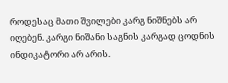როდესაც მათი შვილები კარგ ნიშნებს არ იღებენ. კარგი ნიშანი საგნის კარგად ცოდნის ინდიკატორი არ არის.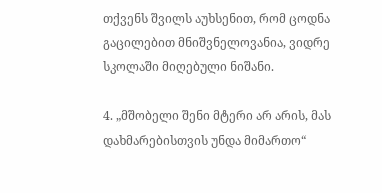თქვენს შვილს აუხსენით, რომ ცოდნა გაცილებით მნიშვნელოვანია, ვიდრე სკოლაში მიღებული ნიშანი.

4. „მშობელი შენი მტერი არ არის, მას დახმარებისთვის უნდა მიმართო“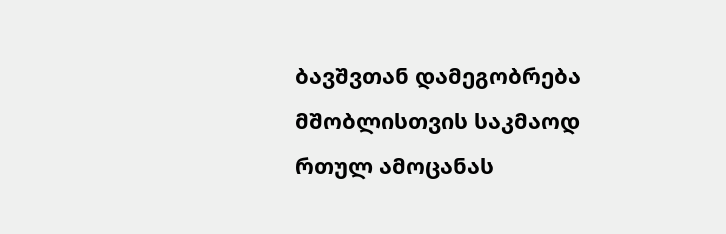ბავშვთან დამეგობრება მშობლისთვის საკმაოდ რთულ ამოცანას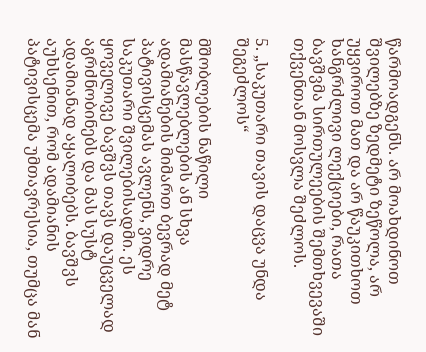წარმოადგენს. არ მოახდინოთ შვილებზე ზედმეტი ზეწოლა, არ უყვიროთ მათ და არ წაუკითხოთ ხანგრძლივი ლექციები, რათა ბავშვმა სირთულეების შემთხვევაში თქვენთან მოსვლა შეძლოს.

5. „საკუთარი თავის დაცვა უნდა შეგეძლოს“

მშობლების ნაწილი მასწავლებლების ან სხვა ადამიანების მიმართ ბევრად მეტ პატივისცემას ავლენს, ვიდრე საკუთარი შვილებისადმი. ეს ყოველივე ბავშვს თავს დაუცველად აგრძნობინებს და მას სუსტ ადამიანად აყალიბებს. ბავშვს აუხსენით, რომ ადამიანის პატივისცემა უმთავრესია, თუმცა მან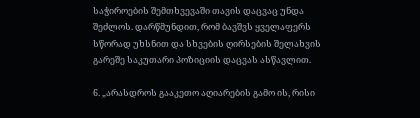საჭიროების შემთხვევაში თავის დაცვაც უნდა შეძლოს. დარწმუნდით, რომ ბავშვს ყველაფერს სწორად უხსნით და სხვების ღირსების შელახვის გარეშე საკუთარი პოზიციის დაცვას ასწავლით.

6. „არასდროს გააკეთო აღიარების გამო ის, რისი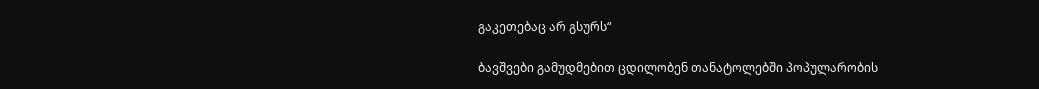გაკეთებაც არ გსურს“

ბავშვები გამუდმებით ცდილობენ თანატოლებში პოპულარობის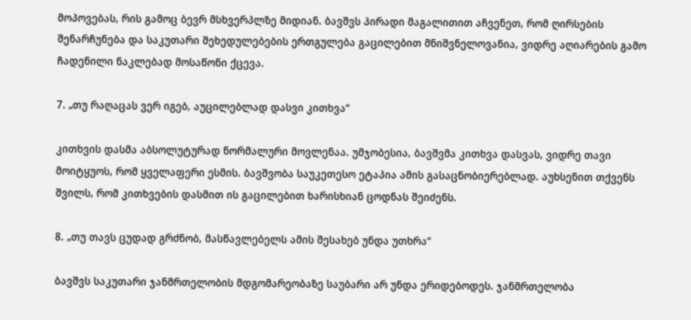მოპოვებას, რის გამოც ბევრ მსხვერპლზე მიდიან. ბავშვს პირადი მაგალითით აჩვენეთ, რომ ღირსების შენარჩუნება და საკუთარი შეხედულებების ერთგულება გაცილებით მნიშვნელოვანია, ვიდრე აღიარების გამო ჩადენილი ნაკლებად მოსაწონი ქცევა.

7. „თუ რაღაცას ვერ იგებ, აუცილებლად დასვი კითხვა“

კითხვის დასმა აბსოლუტურად ნორმალური მოვლენაა. უმჯობესია, ბავშვმა კითხვა დასვას, ვიდრე თავი მოიტყუოს, რომ ყველაფერი ესმის. ბავშვობა საუკეთესო ეტაპია ამის გასაცნობიერებლად. აუხსენით თქვენს შვილს, რომ კითხვების დასმით ის გაცილებით ხარისხიან ცოდნას შეიძენს.

8. „თუ თავს ცუდად გრძნობ, მასწავლებელს ამის შესახებ უნდა უთხრა“

ბავშვს საკუთარი ჯანმრთელობის მდგომარეობაზე საუბარი არ უნდა ერიდებოდეს. ჯანმრთელობა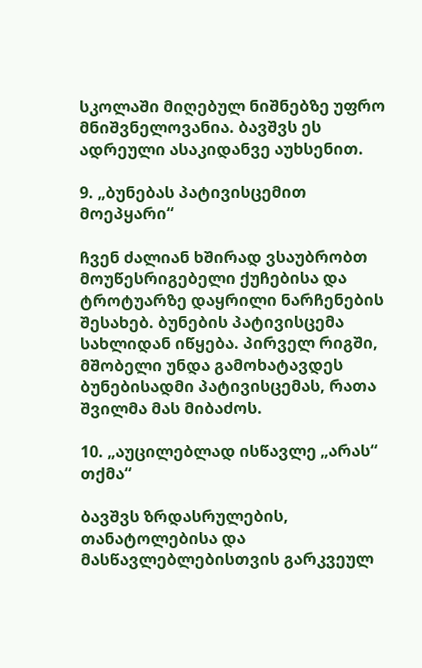სკოლაში მიღებულ ნიშნებზე უფრო მნიშვნელოვანია. ბავშვს ეს ადრეული ასაკიდანვე აუხსენით.

9. „ბუნებას პატივისცემით მოეპყარი“

ჩვენ ძალიან ხშირად ვსაუბრობთ მოუწესრიგებელი ქუჩებისა და ტროტუარზე დაყრილი ნარჩენების შესახებ. ბუნების პატივისცემა სახლიდან იწყება. პირველ რიგში, მშობელი უნდა გამოხატავდეს ბუნებისადმი პატივისცემას, რათა შვილმა მას მიბაძოს.

10. „აუცილებლად ისწავლე „არას“ თქმა“

ბავშვს ზრდასრულების, თანატოლებისა და მასწავლებლებისთვის გარკვეულ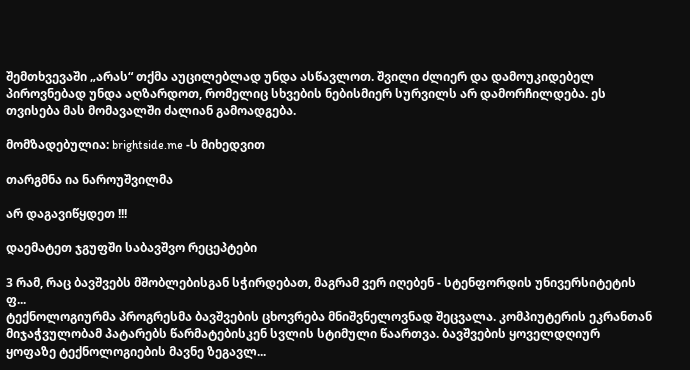შემთხვევაში „არას“ თქმა აუცილებლად უნდა ასწავლოთ. შვილი ძლიერ და დამოუკიდებელ პიროვნებად უნდა აღზარდოთ, რომელიც სხვების ნებისმიერ სურვილს არ დამორჩილდება. ეს თვისება მას მომავალში ძალიან გამოადგება.

მომზადებულია: brightside.me -ს მიხედვით

თარგმნა ია ნაროუშვილმა

არ დაგავიწყდეთ !!!

დაემატეთ ჯგუფში საბავშვო რეცეპტები

3 რამ, რაც ბავშვებს მშობლებისგან სჭირდებათ, მაგრამ ვერ იღებენ - სტენფორდის უნივერსიტეტის ფ...
ტექნოლოგიურმა პროგრესმა ბავშვების ცხოვრება მნიშვნელოვნად შეცვალა. კომპიუტერის ეკრანთან მიჯაჭვულობამ პატარებს წარმატებისკენ სვლის სტიმული წაართვა. ბავშვების ყოველდღიურ ყოფაზე ტექნოლოგიების მავნე ზეგავლ...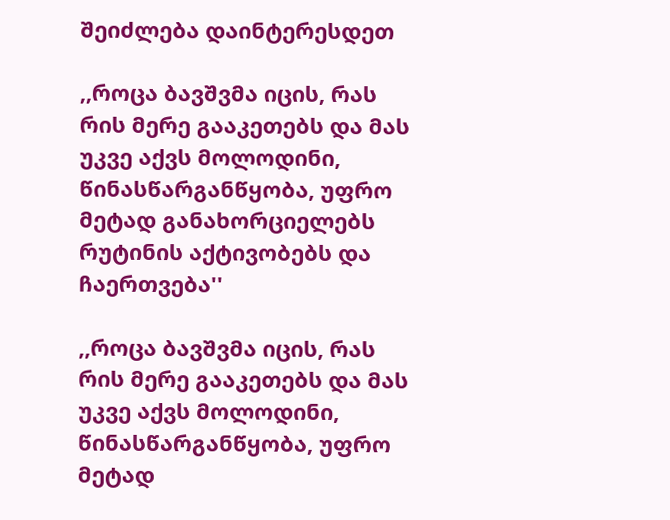შეიძლება დაინტერესდეთ

,,როცა ბავშვმა იცის, რას რის მერე გააკეთებს და მას უკვე აქვს მოლოდინი, წინასწარგანწყობა, უფრო მეტად განახორციელებს რუტინის აქტივობებს და ჩაერთვება''

,,როცა ბავშვმა იცის, რას რის მერე გააკეთებს და მას უკვე აქვს მოლოდინი, წინასწარგანწყობა, უფრო მეტად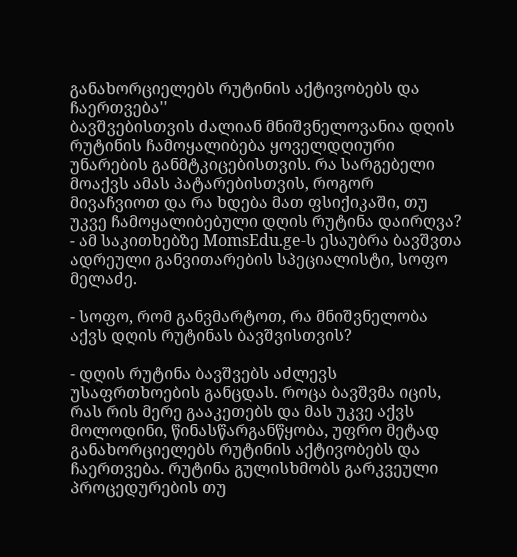განახორციელებს რუტინის აქტივობებს და ჩაერთვება''
ბავშვებისთვის ძალიან მნიშვნელოვანია დღის რუტინის ჩამოყალიბება ყოველდღიური უნარების განმტკიცებისთვის. რა სარგებელი მოაქვს ამას პატარებისთვის, როგორ მივაჩვიოთ და რა ხდება მათ ფსიქიკაში, თუ უკვე ჩამოყალიბებული დღის რუტინა დაირღვა? - ამ საკითხებზე MomsEdu.ge-ს ესაუბრა ბავშვთა ადრეული განვითარების სპეციალისტი, სოფო მელაძე.

- სოფო, რომ განვმარტოთ, რა მნიშვნელობა აქვს დღის რუტინას ბავშვისთვის?

- დღის რუტინა ბავშვებს აძლევს უსაფრთხოების განცდას. როცა ბავშვმა იცის, რას რის მერე გააკეთებს და მას უკვე აქვს მოლოდინი, წინასწარგანწყობა, უფრო მეტად განახორციელებს რუტინის აქტივობებს და ჩაერთვება. რუტინა გულისხმობს გარკვეული პროცედურების თუ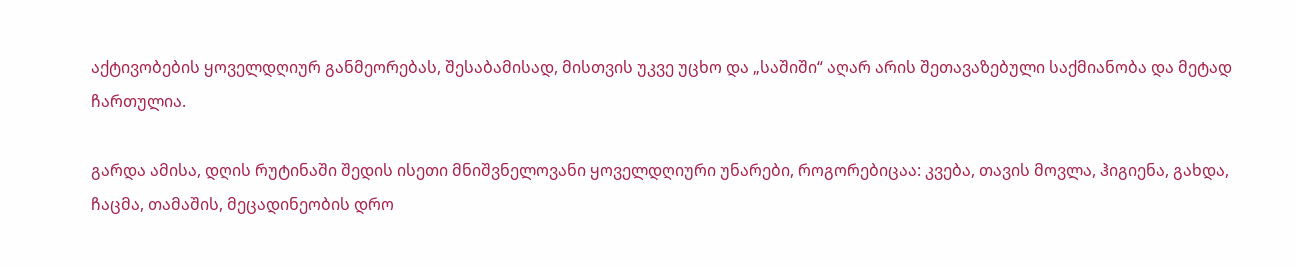აქტივობების ყოველდღიურ განმეორებას, შესაბამისად, მისთვის უკვე უცხო და „საშიში“ აღარ არის შეთავაზებული საქმიანობა და მეტად ჩართულია.

გარდა ამისა, დღის რუტინაში შედის ისეთი მნიშვნელოვანი ყოველდღიური უნარები, როგორებიცაა: კვება, თავის მოვლა, ჰიგიენა, გახდა, ჩაცმა, თამაშის, მეცადინეობის დრო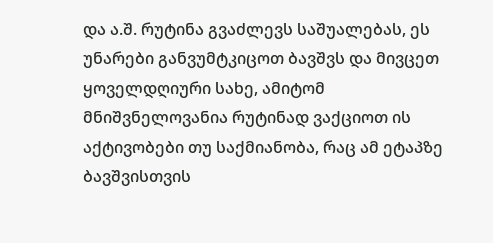და ა.შ. რუტინა გვაძლევს საშუალებას, ეს უნარები განვუმტკიცოთ ბავშვს და მივცეთ ყოველდღიური სახე, ამიტომ მნიშვნელოვანია რუტინად ვაქციოთ ის აქტივობები თუ საქმიანობა, რაც ამ ეტაპზე ბავშვისთვის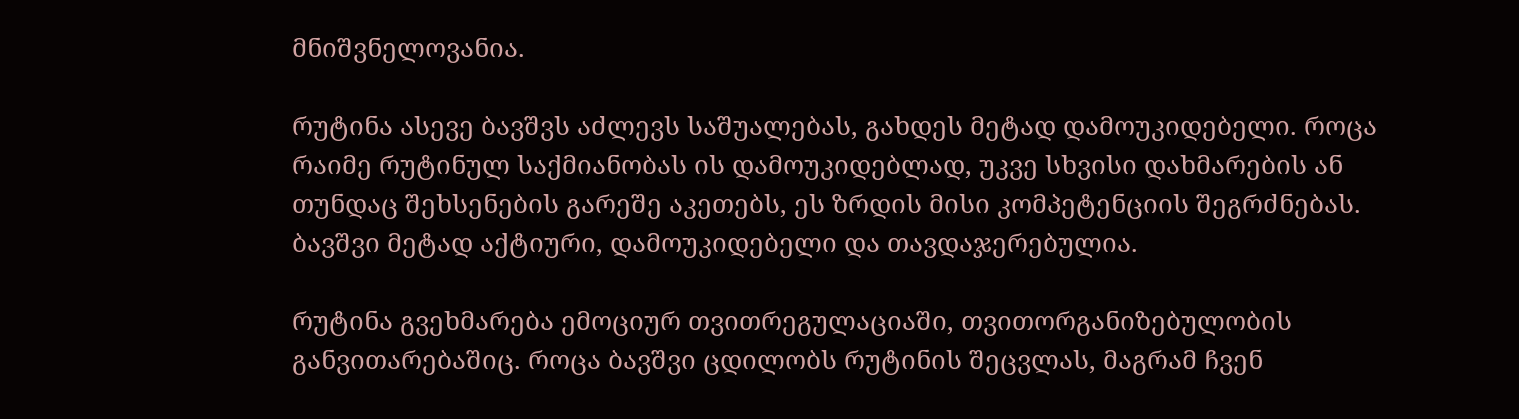მნიშვნელოვანია.

რუტინა ასევე ბავშვს აძლევს საშუალებას, გახდეს მეტად დამოუკიდებელი. როცა რაიმე რუტინულ საქმიანობას ის დამოუკიდებლად, უკვე სხვისი დახმარების ან თუნდაც შეხსენების გარეშე აკეთებს, ეს ზრდის მისი კომპეტენციის შეგრძნებას. ბავშვი მეტად აქტიური, დამოუკიდებელი და თავდაჯერებულია.

რუტინა გვეხმარება ემოციურ თვითრეგულაციაში, თვითორგანიზებულობის განვითარებაშიც. როცა ბავშვი ცდილობს რუტინის შეცვლას, მაგრამ ჩვენ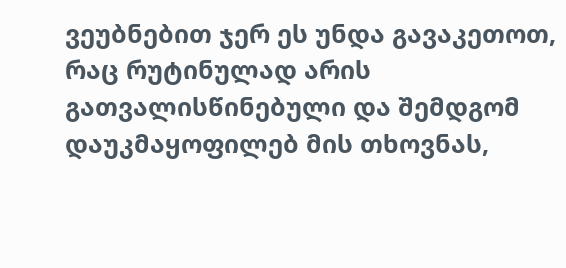ვეუბნებით ჯერ ეს უნდა გავაკეთოთ, რაც რუტინულად არის გათვალისწინებული და შემდგომ დაუკმაყოფილებ მის თხოვნას,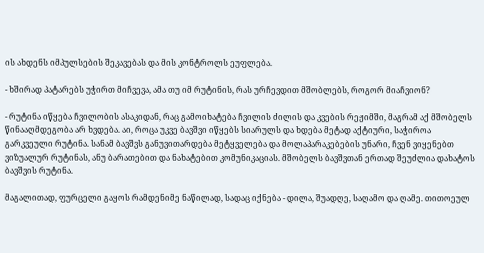ის ახდენს იმპულსების შეკავებას და მის კონტროლს ეუფლება.

- ხშირად პატარებს უჭირთ მიჩვევა, ამა თუ იმ რუტინის, რას ურჩევდით მშობლებს, როგორ მიაჩვიონ?

- რუტინა იწყება ჩვილობის ასაკიდან, რაც გამოიხატება ჩვილის ძილის და კვების რეჟიმში, მაგრამ აქ მშობელს წინააღმდეგობა არ ხვდება. აი, როცა უკვე ბავშვი იწყებს სიარულს და ხდება მეტად აქტიური, საჭიროა გარკვეული რუტინა. სანამ ბავშვს განუვითარდება მეტყველება და მოლაპარაკებების უნარი, ჩვენ ვიყენებთ ვიზუალურ რუტინას, ანუ ბარათებით და ნახატებით კომუნიკაციას. მშობელს ბავშვთან ერთად შეუძლია დახატოს ბავშვის რუტინა.

მაგალითად, ფურცელი გაყოს რამდენიმე ნაწილად, სადაც იქნება - დილა, შუადღე, საღამო და ღამე. თითოეულ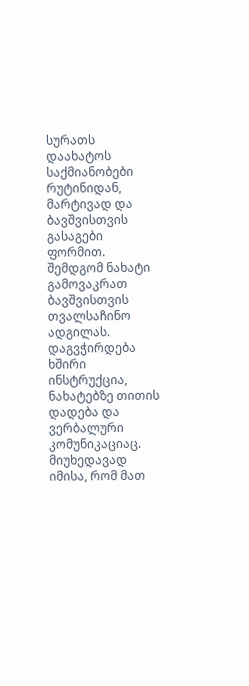სურათს დაახატოს საქმიანობები რუტინიდან, მარტივად და ბავშვისთვის გასაგები ფორმით. შემდგომ ნახატი გამოვაკრათ ბავშვისთვის თვალსაჩინო ადგილას. დაგვჭირდება ხშირი ინსტრუქცია, ნახატებზე თითის დადება და ვერბალური კომუნიკაციაც. მიუხედავად იმისა, რომ მათ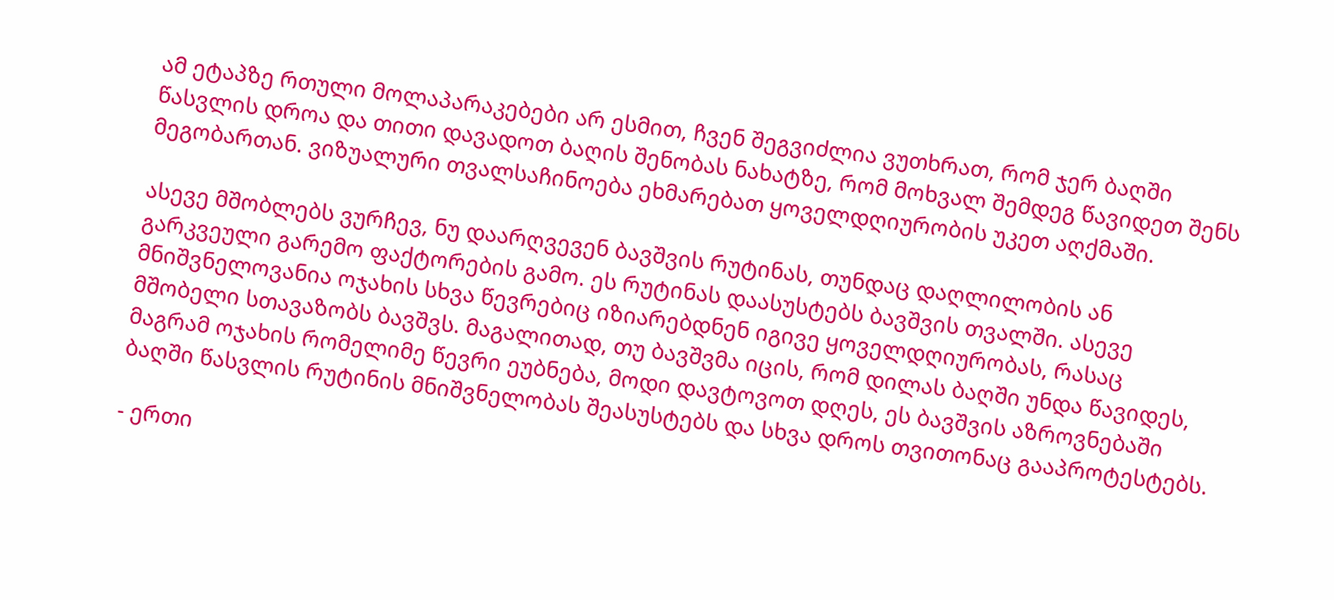ამ ეტაპზე რთული მოლაპარაკებები არ ესმით, ჩვენ შეგვიძლია ვუთხრათ, რომ ჯერ ბაღში წასვლის დროა და თითი დავადოთ ბაღის შენობას ნახატზე, რომ მოხვალ შემდეგ წავიდეთ შენს მეგობართან. ვიზუალური თვალსაჩინოება ეხმარებათ ყოველდღიურობის უკეთ აღქმაში.

ასევე მშობლებს ვურჩევ, ნუ დაარღვევენ ბავშვის რუტინას, თუნდაც დაღლილობის ან გარკვეული გარემო ფაქტორების გამო. ეს რუტინას დაასუსტებს ბავშვის თვალში. ასევე მნიშვნელოვანია ოჯახის სხვა წევრებიც იზიარებდნენ იგივე ყოველდღიურობას, რასაც მშობელი სთავაზობს ბავშვს. მაგალითად, თუ ბავშვმა იცის, რომ დილას ბაღში უნდა წავიდეს, მაგრამ ოჯახის რომელიმე წევრი ეუბნება, მოდი დავტოვოთ დღეს, ეს ბავშვის აზროვნებაში ბაღში წასვლის რუტინის მნიშვნელობას შეასუსტებს და სხვა დროს თვითონაც გააპროტესტებს.

- ერთი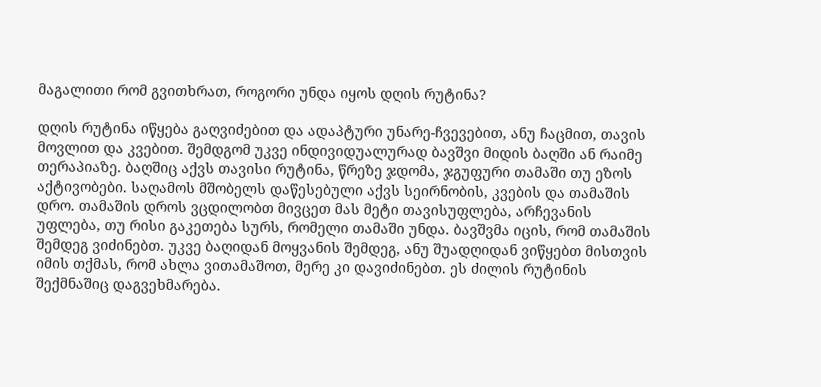მაგალითი რომ გვითხრათ, როგორი უნდა იყოს დღის რუტინა?

დღის რუტინა იწყება გაღვიძებით და ადაპტური უნარე-ჩვევებით, ანუ ჩაცმით, თავის მოვლით და კვებით. შემდგომ უკვე ინდივიდუალურად ბავშვი მიდის ბაღში ან რაიმე თერაპიაზე. ბაღშიც აქვს თავისი რუტინა, წრეზე ჯდომა, ჯგუფური თამაში თუ ეზოს აქტივობები. საღამოს მშობელს დაწესებული აქვს სეირნობის, კვების და თამაშის დრო. თამაშის დროს ვცდილობთ მივცეთ მას მეტი თავისუფლება, არჩევანის უფლება, თუ რისი გაკეთება სურს, რომელი თამაში უნდა. ბავშვმა იცის, რომ თამაშის შემდეგ ვიძინებთ. უკვე ბაღიდან მოყვანის შემდეგ, ანუ შუადღიდან ვიწყებთ მისთვის იმის თქმას, რომ ახლა ვითამაშოთ, მერე კი დავიძინებთ. ეს ძილის რუტინის შექმნაშიც დაგვეხმარება.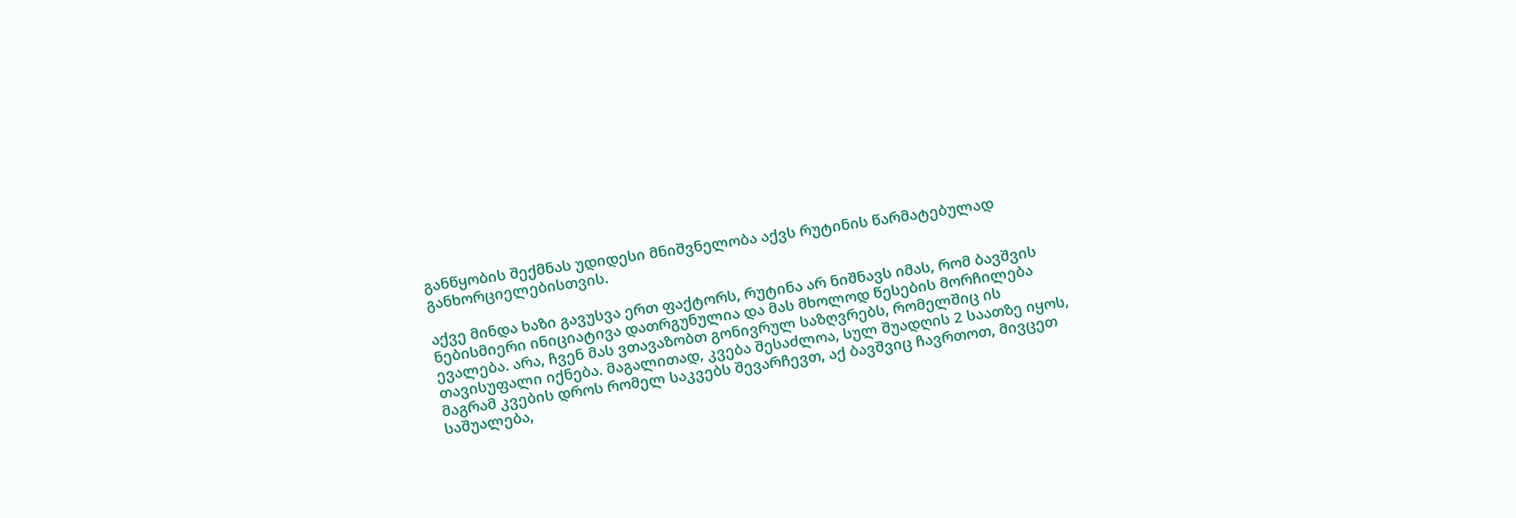განწყობის შექმნას უდიდესი მნიშვნელობა აქვს რუტინის წარმატებულად განხორციელებისთვის.

აქვე მინდა ხაზი გავუსვა ერთ ფაქტორს, რუტინა არ ნიშნავს იმას, რომ ბავშვის ნებისმიერი ინიციატივა დათრგუნულია და მას მხოლოდ წესების მორჩილება ევალება. არა, ჩვენ მას ვთავაზობთ გონივრულ საზღვრებს, რომელშიც ის თავისუფალი იქნება. მაგალითად, კვება შესაძლოა, სულ შუადღის 2 საათზე იყოს, მაგრამ კვების დროს რომელ საკვებს შევარჩევთ, აქ ბავშვიც ჩავრთოთ, მივცეთ საშუალება,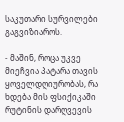საკუთარი სურვილები გაგვიზიაროს.

- მაშინ, როცა უკვე მიეჩვია პატარა თავის ყოველდღიურობას, რა ხდება მის ფსიქიკაში რუტინის დარღვევის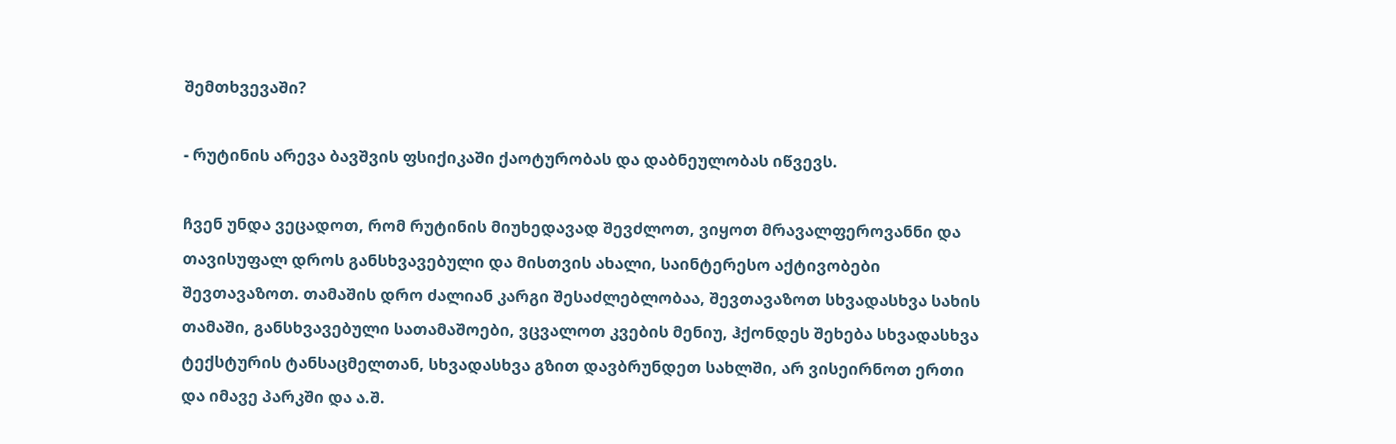შემთხვევაში?

- რუტინის არევა ბავშვის ფსიქიკაში ქაოტურობას და დაბნეულობას იწვევს.

ჩვენ უნდა ვეცადოთ, რომ რუტინის მიუხედავად შევძლოთ, ვიყოთ მრავალფეროვანნი და თავისუფალ დროს განსხვავებული და მისთვის ახალი, საინტერესო აქტივობები შევთავაზოთ. თამაშის დრო ძალიან კარგი შესაძლებლობაა, შევთავაზოთ სხვადასხვა სახის თამაში, განსხვავებული სათამაშოები, ვცვალოთ კვების მენიუ, ჰქონდეს შეხება სხვადასხვა ტექსტურის ტანსაცმელთან, სხვადასხვა გზით დავბრუნდეთ სახლში, არ ვისეირნოთ ერთი და იმავე პარკში და ა.შ.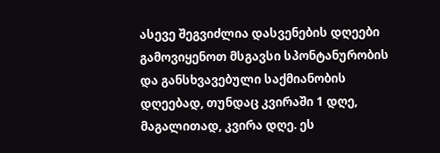ასევე შეგვიძლია დასვენების დღეები გამოვიყენოთ მსგავსი სპონტანურობის და განსხვავებული საქმიანობის დღეებად, თუნდაც კვირაში 1 დღე, მაგალითად, კვირა დღე. ეს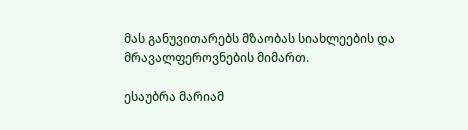მას განუვითარებს მზაობას სიახლეების და მრავალფეროვნების მიმართ.

ესაუბრა მარიამ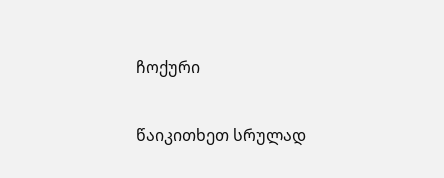ჩოქური

წაიკითხეთ სრულად